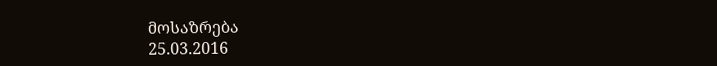მოსაზრება
25.03.2016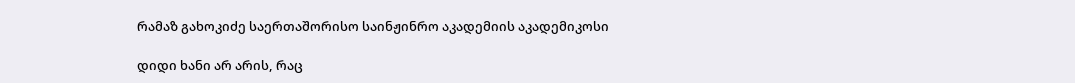რამაზ გახოკიძე საერთაშორისო საინჟინრო აკადემიის აკადემიკოსი

დიდი ხანი არ არის, რაც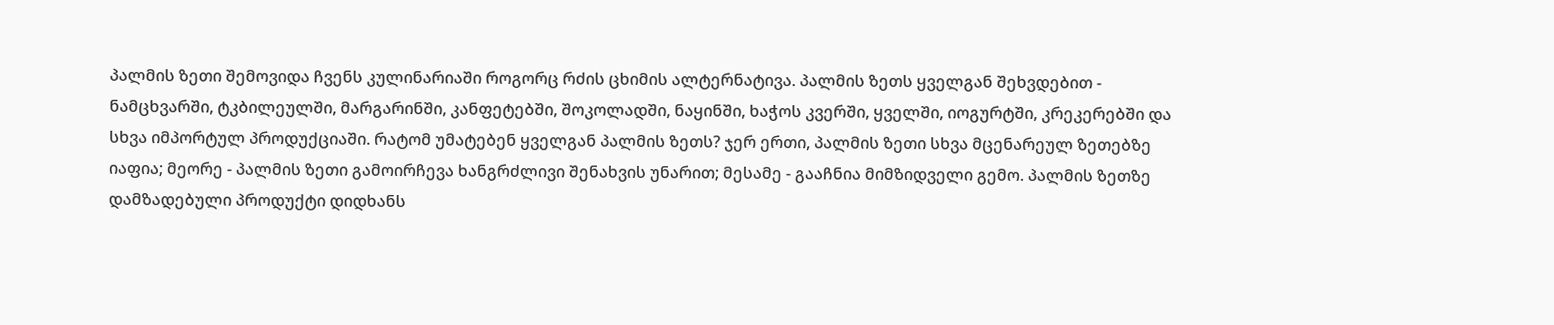პალმის ზეთი შემოვიდა ჩვენს კულინარიაში როგორც რძის ცხიმის ალტერნატივა. პალმის ზეთს ყველგან შეხვდებით - ნამცხვარში, ტკბილეულში, მარგარინში, კანფეტებში, შოკოლადში, ნაყინში, ხაჭოს კვერში, ყველში, იოგურტში, კრეკერებში და სხვა იმპორტულ პროდუქციაში. რატომ უმატებენ ყველგან პალმის ზეთს? ჯერ ერთი, პალმის ზეთი სხვა მცენარეულ ზეთებზე იაფია; მეორე - პალმის ზეთი გამოირჩევა ხანგრძლივი შენახვის უნარით; მესამე - გააჩნია მიმზიდველი გემო. პალმის ზეთზე დამზადებული პროდუქტი დიდხანს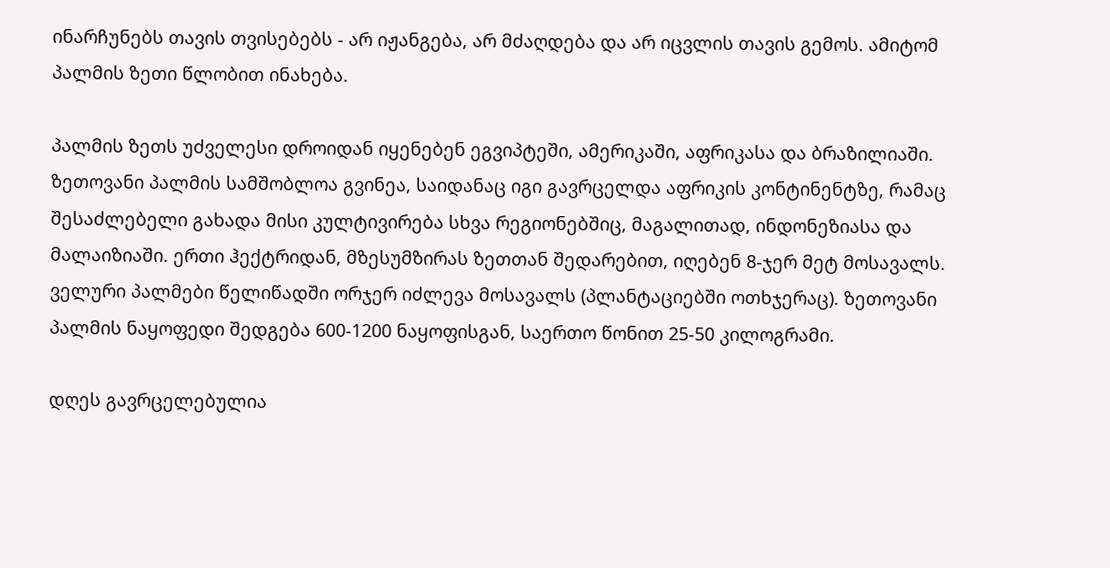ინარჩუნებს თავის თვისებებს - არ იჟანგება, არ მძაღდება და არ იცვლის თავის გემოს. ამიტომ პალმის ზეთი წლობით ინახება.

პალმის ზეთს უძველესი დროიდან იყენებენ ეგვიპტეში, ამერიკაში, აფრიკასა და ბრაზილიაში. ზეთოვანი პალმის სამშობლოა გვინეა, საიდანაც იგი გავრცელდა აფრიკის კონტინენტზე, რამაც შესაძლებელი გახადა მისი კულტივირება სხვა რეგიონებშიც, მაგალითად, ინდონეზიასა და მალაიზიაში. ერთი ჰექტრიდან, მზესუმზირას ზეთთან შედარებით, იღებენ 8-ჯერ მეტ მოსავალს. ველური პალმები წელიწადში ორჯერ იძლევა მოსავალს (პლანტაციებში ოთხჯერაც). ზეთოვანი პალმის ნაყოფედი შედგება 600-1200 ნაყოფისგან, საერთო წონით 25-50 კილოგრამი.

დღეს გავრცელებულია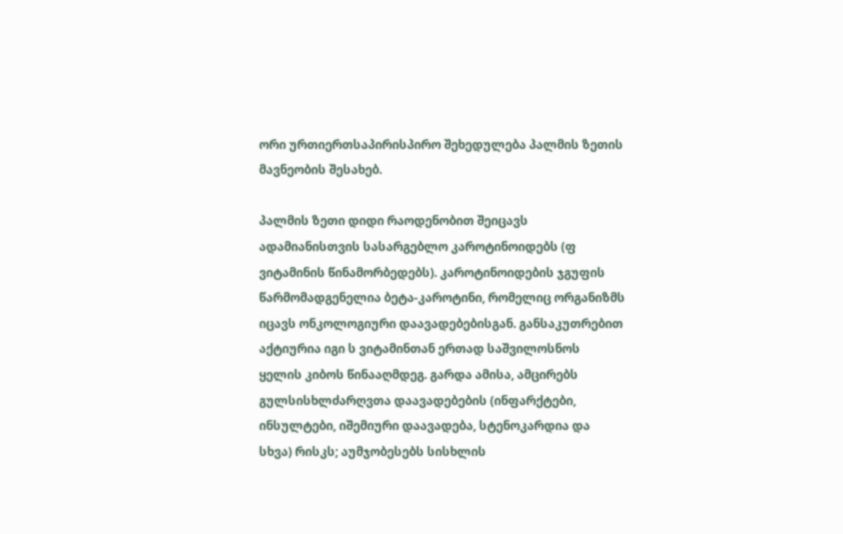ორი ურთიერთსაპირისპირო შეხედულება პალმის ზეთის მავნეობის შესახებ.

პალმის ზეთი დიდი რაოდენობით შეიცავს ადამიანისთვის სასარგებლო კაროტინოიდებს (ფ ვიტამინის წინამორბედებს). კაროტინოიდების ჯგუფის წარმომადგენელია ბეტა-კაროტინი, რომელიც ორგანიზმს იცავს ონკოლოგიური დაავადებებისგან. განსაკუთრებით აქტიურია იგი ს ვიტამინთან ერთად საშვილოსნოს ყელის კიბოს წინააღმდეგ. გარდა ამისა, ამცირებს გულსისხლძარღვთა დაავადებების (ინფარქტები, ინსულტები, იშემიური დაავადება, სტენოკარდია და სხვა) რისკს; აუმჯობესებს სისხლის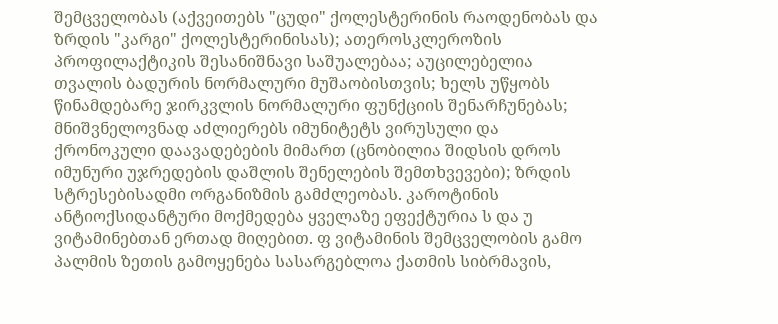შემცველობას (აქვეითებს "ცუდი" ქოლესტერინის რაოდენობას და ზრდის "კარგი" ქოლესტერინისას); ათეროსკლეროზის პროფილაქტიკის შესანიშნავი საშუალებაა; აუცილებელია თვალის ბადურის ნორმალური მუშაობისთვის; ხელს უწყობს წინამდებარე ჯირკვლის ნორმალური ფუნქციის შენარჩუნებას; მნიშვნელოვნად აძლიერებს იმუნიტეტს ვირუსული და ქრონოკული დაავადებების მიმართ (ცნობილია შიდსის დროს იმუნური უჯრედების დაშლის შენელების შემთხვევები); ზრდის სტრესებისადმი ორგანიზმის გამძლეობას. კაროტინის ანტიოქსიდანტური მოქმედება ყველაზე ეფექტურია ს და უ ვიტამინებთან ერთად მიღებით. ფ ვიტამინის შემცველობის გამო პალმის ზეთის გამოყენება სასარგებლოა ქათმის სიბრმავის,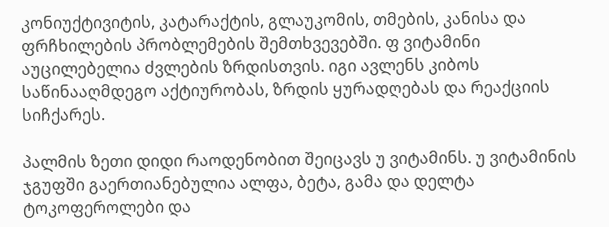კონიუქტივიტის, კატარაქტის, გლაუკომის, თმების, კანისა და ფრჩხილების პრობლემების შემთხვევებში. ფ ვიტამინი აუცილებელია ძვლების ზრდისთვის. იგი ავლენს კიბოს საწინააღმდეგო აქტიურობას, ზრდის ყურადღებას და რეაქციის სიჩქარეს.

პალმის ზეთი დიდი რაოდენობით შეიცავს უ ვიტამინს. უ ვიტამინის ჯგუფში გაერთიანებულია ალფა, ბეტა, გამა და დელტა ტოკოფეროლები და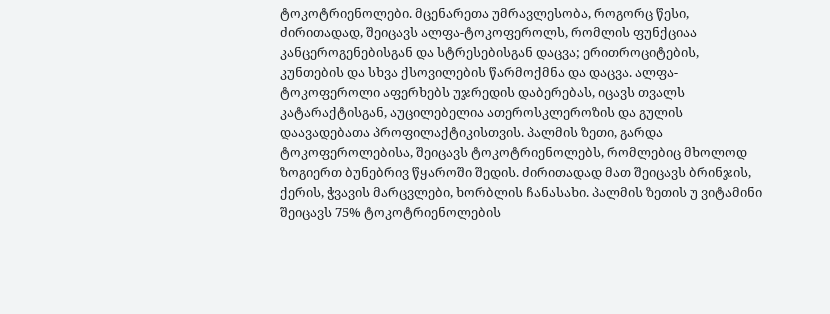ტოკოტრიენოლები. მცენარეთა უმრავლესობა, როგორც წესი, ძირითადად, შეიცავს ალფა-ტოკოფეროლს, რომლის ფუნქციაა კანცეროგენებისგან და სტრესებისგან დაცვა; ერითროციტების, კუნთების და სხვა ქსოვილების წარმოქმნა და დაცვა. ალფა-ტოკოფეროლი აფერხებს უჯრედის დაბერებას, იცავს თვალს კატარაქტისგან, აუცილებელია ათეროსკლეროზის და გულის დაავადებათა პროფილაქტიკისთვის. პალმის ზეთი, გარდა ტოკოფეროლებისა, შეიცავს ტოკოტრიენოლებს, რომლებიც მხოლოდ ზოგიერთ ბუნებრივ წყაროში შედის. ძირითადად მათ შეიცავს ბრინჯის, ქერის, ჭვავის მარცვლები, ხორბლის ჩანასახი. პალმის ზეთის უ ვიტამინი შეიცავს 75% ტოკოტრიენოლების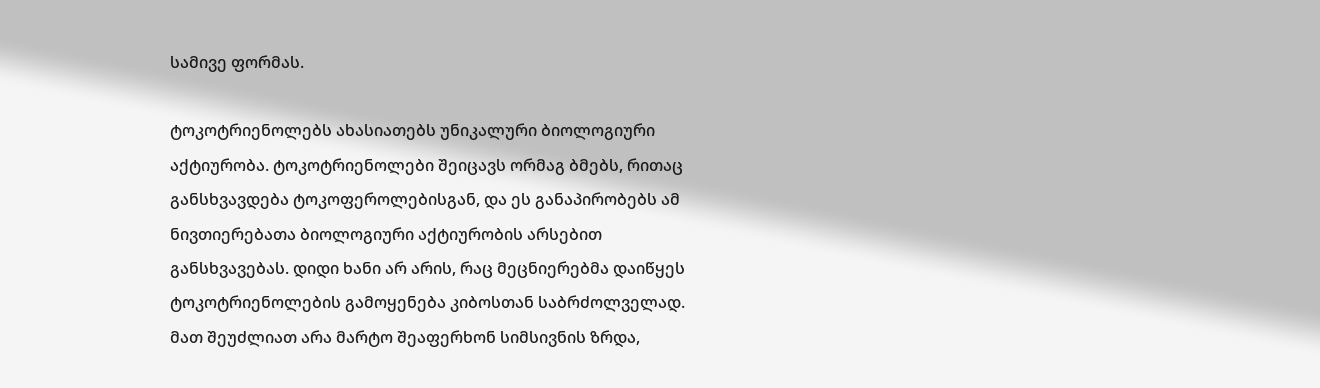სამივე ფორმას.

ტოკოტრიენოლებს ახასიათებს უნიკალური ბიოლოგიური აქტიურობა. ტოკოტრიენოლები შეიცავს ორმაგ ბმებს, რითაც განსხვავდება ტოკოფეროლებისგან, და ეს განაპირობებს ამ ნივთიერებათა ბიოლოგიური აქტიურობის არსებით განსხვავებას. დიდი ხანი არ არის, რაც მეცნიერებმა დაიწყეს ტოკოტრიენოლების გამოყენება კიბოსთან საბრძოლველად. მათ შეუძლიათ არა მარტო შეაფერხონ სიმსივნის ზრდა,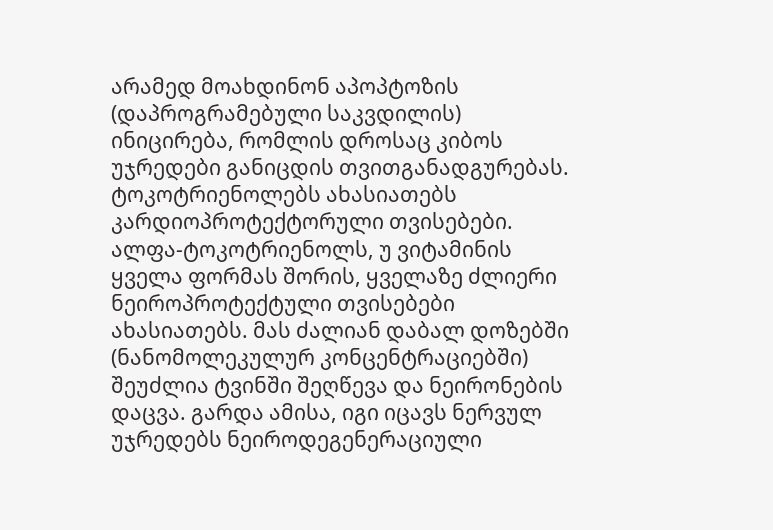არამედ მოახდინონ აპოპტოზის (დაპროგრამებული საკვდილის) ინიცირება, რომლის დროსაც კიბოს უჯრედები განიცდის თვითგანადგურებას. ტოკოტრიენოლებს ახასიათებს კარდიოპროტექტორული თვისებები. ალფა-ტოკოტრიენოლს, უ ვიტამინის ყველა ფორმას შორის, ყველაზე ძლიერი ნეიროპროტექტული თვისებები ახასიათებს. მას ძალიან დაბალ დოზებში (ნანომოლეკულურ კონცენტრაციებში) შეუძლია ტვინში შეღწევა და ნეირონების დაცვა. გარდა ამისა, იგი იცავს ნერვულ უჯრედებს ნეიროდეგენერაციული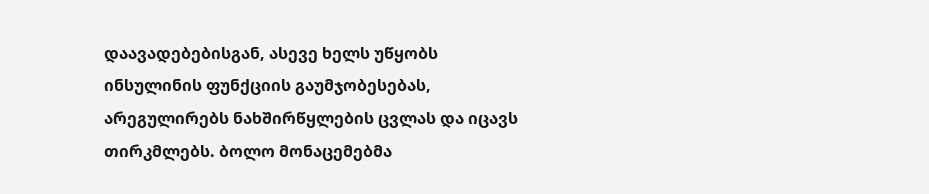დაავადებებისგან, ასევე ხელს უწყობს ინსულინის ფუნქციის გაუმჯობესებას, არეგულირებს ნახშირწყლების ცვლას და იცავს თირკმლებს. ბოლო მონაცემებმა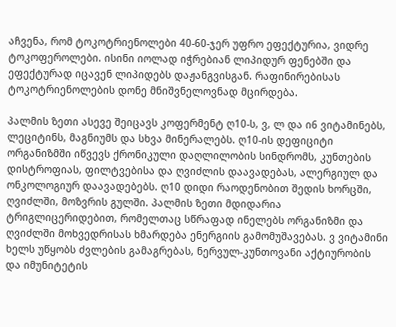აჩვენა, რომ ტოკოტრიენოლები 40-60-ჯერ უფრო ეფექტურია, ვიდრე ტოკოფეროლები. ისინი იოლად იჭრებიან ლიპიდურ ფენებში და ეფექტურად იცავენ ლიპიდებს დაჟანგვისგან. რაფინირებისას ტოკოტრიენოლების დონე მნიშვნელოვნად მცირდება.

პალმის ზეთი ასევე შეიცავს კოფერმენტ ღ10-ს, ვ, ლ და ი6 ვიტამინებს, ლეციტინს, მაგნიუმს და სხვა მინერალებს. ღ10-ის დეფიციტი ორგანიზმში იწვევს ქრონიკული დაღლილობის სინდრომს, კუნთების დისტროფიას, ფილტვებისა და ღვიძლის დაავადებას, ალერგიულ და ონკოლოგიურ დაავადებებს. ღ10 დიდი რაოდენობით შედის ხორცში, ღვიძლში, მოზვრის გულში. პალმის ზეთი მდიდარია ტრიგლიცერიდებით, რომელთაც სწრაფად ინელებს ორგანიზმი და ღვიძლში მოხვედრისას ხმარდება ენერგიის გამომუშავებას. ვ ვიტამინი ხელს უწყობს ძვლების გამაგრებას, ნერვულ-კუნთოვანი აქტიურობის და იმუნიტეტის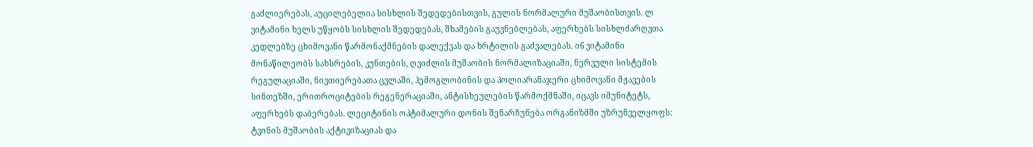გაძლიერებას, აუცილებელია სისხლის შედედებისთვის, გულის ნორმალური მუშაობისთვის. ლ ვიტამინი ხელს უწყობს სისხლის შედედებას, შხამების გაუვნებლებას, აფერხებს სისხლძარღვთა კედლებზე ცხიმოვანი წარმონაქმნების დალექვას და ხრტილის გაძვალებას. ი6 ვიტამინი მონაწილეობს სახსრების, კუნთების, ღვიძლის მუშაობის ნორმალიზაციაში, ნერვული სისტემის რეგულაციაში, ნივთიერებათა ცვლაში, ჰემოგლობინის და პოლიარანაჯერი ცხიმოვანი მჟავების სინთეზში, ერითროციტების რეგენერაციაში, ანტისხეულების წარმოქმნაში, იცავს იმუნიტეტს, აფერხებს დაბერებას. ლეციტინის ოპტიმალური დონის შენარჩუნება ორგანიზმში უზრუნველყოფს: ტვინის მუშაობის აქტივიზაციას და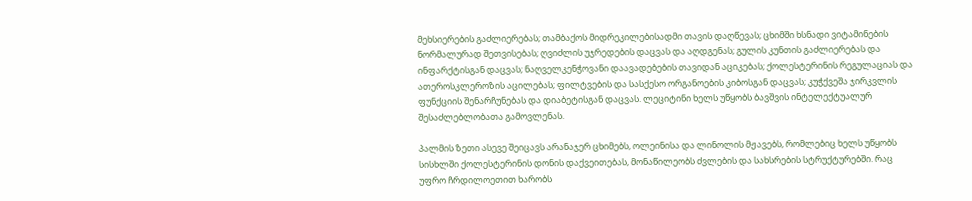მეხსიერების გაძლიერებას; თამბაქოს მიდრეკილებისადმი თავის დაღწევას; ცხიმში ხსნადი ვიტამინების ნორმალურად შეთვისებას; ღვიძლის უჯრედების დაცვას და აღდგენას; გულის კუნთის გაძლიერებას და ინფარქტისგან დაცვას; ნაღველკენჭოვანი დაავადებების თავიდან აციკებას; ქოლესტერინის რეგულაციას და ათეროსკლეროზის აცილებას; ფილტვების და სასქესო ორგანოების კიბოსგან დაცვას; კუჭქვეშა ჯირკვლის ფუნქციის შენარჩუნებას და დიაბეტისგან დაცვას. ლეციტინი ხელს უწყობს ბავშვის ინტელექტუალურ შესაძლებლობათა გამოვლენას.

პალმის ზეთი ასევე შეიცავს არანაჯერ ცხიმებს, ოლეინისა და ლინოლის მჟავებს, რომლებიც ხელს უწყობს სისხლში ქოლესტერინის დონის დაქვეითებას, მონაწილეობს ძვლების და სახსრების სტრუქტურებში. რაც უფრო ჩრდილოეთით ხარობს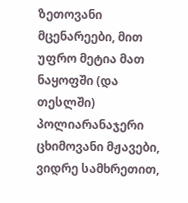ზეთოვანი მცენარეები, მით უფრო მეტია მათ ნაყოფში (და თესლში) პოლიარანაჯერი ცხიმოვანი მჟავები, ვიდრე სამხრეთით,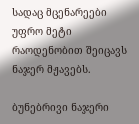სადაც მცენარეები უფრო მეტი რაოდენობით შეიცავს ნაჯერ მჟავებს.

ბუნებრივი ნაჯერი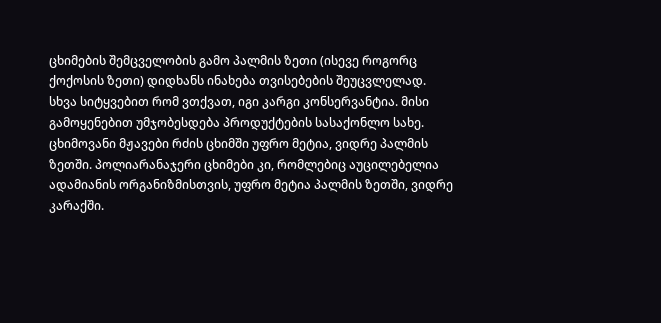ცხიმების შემცველობის გამო პალმის ზეთი (ისევე როგორც ქოქოსის ზეთი) დიდხანს ინახება თვისებების შეუცვლელად. სხვა სიტყვებით რომ ვთქვათ, იგი კარგი კონსერვანტია. მისი გამოყენებით უმჯობესდება პროდუქტების სასაქონლო სახე. ცხიმოვანი მჟავები რძის ცხიმში უფრო მეტია, ვიდრე პალმის ზეთში. პოლიარანაჯერი ცხიმები კი, რომლებიც აუცილებელია ადამიანის ორგანიზმისთვის, უფრო მეტია პალმის ზეთში, ვიდრე კარაქში.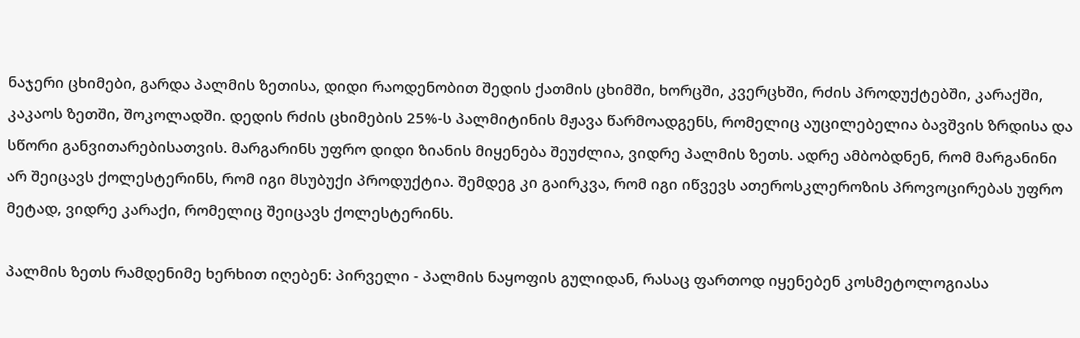ნაჯერი ცხიმები, გარდა პალმის ზეთისა, დიდი რაოდენობით შედის ქათმის ცხიმში, ხორცში, კვერცხში, რძის პროდუქტებში, კარაქში, კაკაოს ზეთში, შოკოლადში. დედის რძის ცხიმების 25%-ს პალმიტინის მჟავა წარმოადგენს, რომელიც აუცილებელია ბავშვის ზრდისა და სწორი განვითარებისათვის. მარგარინს უფრო დიდი ზიანის მიყენება შეუძლია, ვიდრე პალმის ზეთს. ადრე ამბობდნენ, რომ მარგანინი არ შეიცავს ქოლესტერინს, რომ იგი მსუბუქი პროდუქტია. შემდეგ კი გაირკვა, რომ იგი იწვევს ათეროსკლეროზის პროვოცირებას უფრო მეტად, ვიდრე კარაქი, რომელიც შეიცავს ქოლესტერინს.

პალმის ზეთს რამდენიმე ხერხით იღებენ: პირველი - პალმის ნაყოფის გულიდან, რასაც ფართოდ იყენებენ კოსმეტოლოგიასა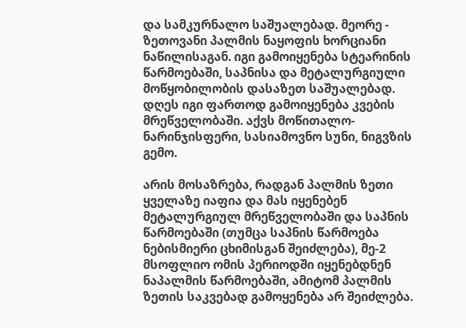და სამკურნალო საშუალებად. მეორე - ზეთოვანი პალმის ნაყოფის ხორციანი ნაწილისაგან. იგი გამოიყენება სტეარინის წარმოებაში, საპნისა და მეტალურგიული მოწყობილობის დასაზეთ საშუალებად. დღეს იგი ფართოდ გამოიყენება კვების მრეწველობაში. აქვს მოწითალო-ნარინჯისფერი, სასიამოვნო სუნი, ნიგვზის გემო.

არის მოსაზრება, რადგან პალმის ზეთი ყველაზე იაფია და მას იყენებენ მეტალურგიულ მრეწველობაში და საპნის წარმოებაში (თუმცა საპნის წარმოება ნებისმიერი ცხიმისგან შეიძლება), მე-2 მსოფლიო ომის პერიოდში იყენებდნენ ნაპალმის წარმოებაში, ამიტომ პალმის ზეთის საკვებად გამოყენება არ შეიძლება.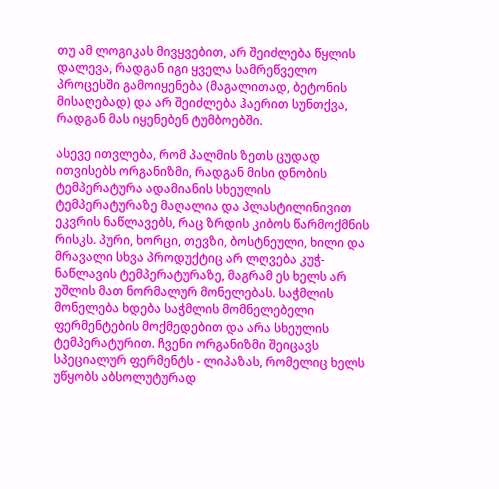თუ ამ ლოგიკას მივყვებით, არ შეიძლება წყლის დალევა, რადგან იგი ყველა სამრეწველო პროცესში გამოიყენება (მაგალითად, ბეტონის მისაღებად) და არ შეიძლება ჰაერით სუნთქვა, რადგან მას იყენებენ ტუმბოებში.

ასევე ითვლება, რომ პალმის ზეთს ცუდად ითვისებს ორგანიზმი, რადგან მისი დნობის ტემპერატურა ადამიანის სხეულის ტემპერატურაზე მაღალია და პლასტილინივით ეკვრის ნაწლავებს, რაც ზრდის კიბოს წარმოქმნის რისკს. პური, ხორცი, თევზი, ბოსტნეული, ხილი და მრავალი სხვა პროდუქტიც არ ლღვება კუჭ-ნაწლავის ტემპერატურაზე, მაგრამ ეს ხელს არ უშლის მათ ნორმალურ მონელებას. საჭმლის მონელება ხდება საჭმლის მომნელებელი ფერმენტების მოქმედებით და არა სხეულის ტემპერატურით. ჩვენი ორგანიზმი შეიცავს სპეციალურ ფერმენტს - ლიპაზას, რომელიც ხელს უწყობს აბსოლუტურად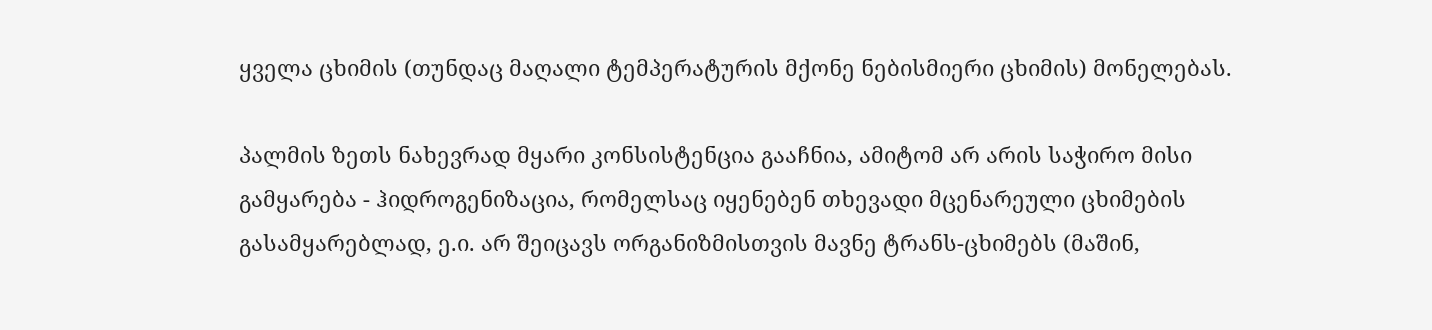ყველა ცხიმის (თუნდაც მაღალი ტემპერატურის მქონე ნებისმიერი ცხიმის) მონელებას.

პალმის ზეთს ნახევრად მყარი კონსისტენცია გააჩნია, ამიტომ არ არის საჭირო მისი გამყარება - ჰიდროგენიზაცია, რომელსაც იყენებენ თხევადი მცენარეული ცხიმების გასამყარებლად, ე.ი. არ შეიცავს ორგანიზმისთვის მავნე ტრანს-ცხიმებს (მაშინ,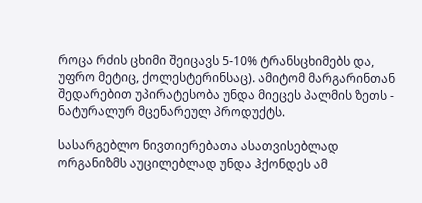როცა რძის ცხიმი შეიცავს 5-10% ტრანსცხიმებს და, უფრო მეტიც, ქოლესტერინსაც). ამიტომ მარგარინთან შედარებით უპირატესობა უნდა მიეცეს პალმის ზეთს - ნატურალურ მცენარეულ პროდუქტს.

სასარგებლო ნივთიერებათა ასათვისებლად ორგანიზმს აუცილებლად უნდა ჰქონდეს ამ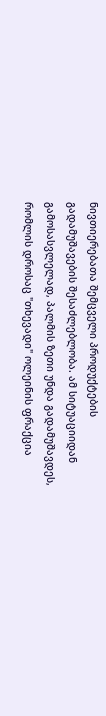ნივთიერებათა შემცველი პროდუქტების გადამუშავების შესაძლებლობა. ამ სიტუაციიდან გამოსასვლელად, პალმის ზეთი უნდა გადამუშავდეს, რომლის დროსაც "თხევადი" ოლეინის ფრაქცია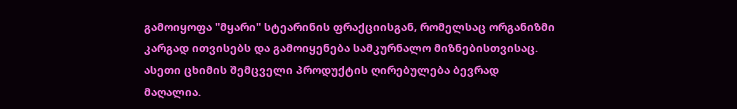გამოიყოფა "მყარი" სტეარინის ფრაქციისგან, რომელსაც ორგანიზმი კარგად ითვისებს და გამოიყენება სამკურნალო მიზნებისთვისაც. ასეთი ცხიმის შემცველი პროდუქტის ღირებულება ბევრად მაღალია.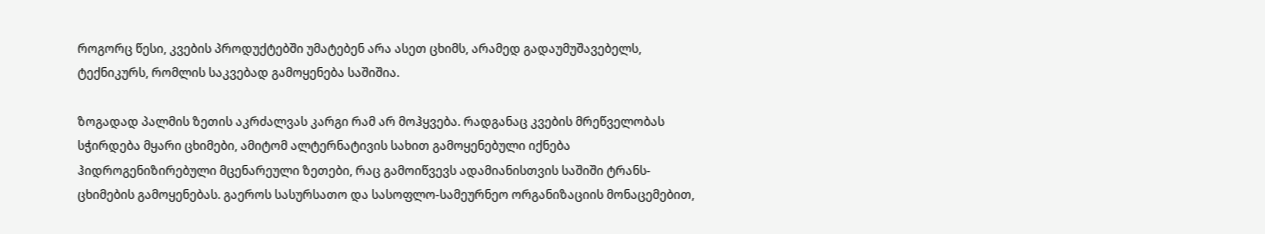როგორც წესი, კვების პროდუქტებში უმატებენ არა ასეთ ცხიმს, არამედ გადაუმუშავებელს, ტექნიკურს, რომლის საკვებად გამოყენება საშიშია.

ზოგადად პალმის ზეთის აკრძალვას კარგი რამ არ მოჰყვება. რადგანაც კვების მრეწველობას სჭირდება მყარი ცხიმები, ამიტომ ალტერნატივის სახით გამოყენებული იქნება ჰიდროგენიზირებული მცენარეული ზეთები, რაც გამოიწვევს ადამიანისთვის საშიში ტრანს-ცხიმების გამოყენებას. გაეროს სასურსათო და სასოფლო-სამეურნეო ორგანიზაციის მონაცემებით,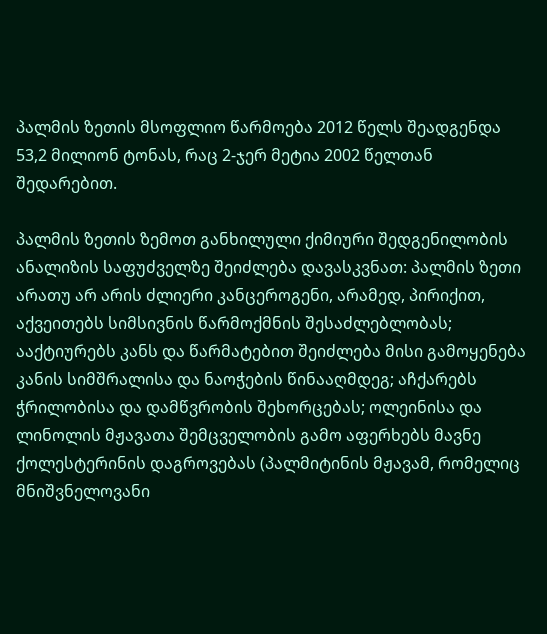პალმის ზეთის მსოფლიო წარმოება 2012 წელს შეადგენდა 53,2 მილიონ ტონას, რაც 2-ჯერ მეტია 2002 წელთან შედარებით.

პალმის ზეთის ზემოთ განხილული ქიმიური შედგენილობის ანალიზის საფუძველზე შეიძლება დავასკვნათ: პალმის ზეთი არათუ არ არის ძლიერი კანცეროგენი, არამედ, პირიქით, აქვეითებს სიმსივნის წარმოქმნის შესაძლებლობას; ააქტიურებს კანს და წარმატებით შეიძლება მისი გამოყენება კანის სიმშრალისა და ნაოჭების წინააღმდეგ; აჩქარებს ჭრილობისა და დამწვრობის შეხორცებას; ოლეინისა და ლინოლის მჟავათა შემცველობის გამო აფერხებს მავნე ქოლესტერინის დაგროვებას (პალმიტინის მჟავამ, რომელიც მნიშვნელოვანი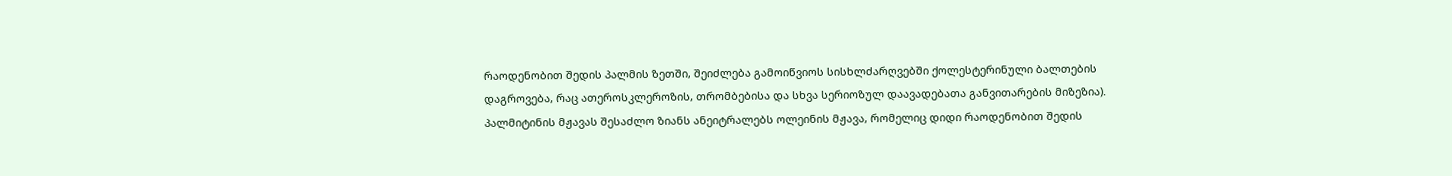რაოდენობით შედის პალმის ზეთში, შეიძლება გამოიწვიოს სისხლძარღვებში ქოლესტერინული ბალთების დაგროვება, რაც ათეროსკლეროზის, თრომბებისა და სხვა სერიოზულ დაავადებათა განვითარების მიზეზია). პალმიტინის მჟავას შესაძლო ზიანს ანეიტრალებს ოლეინის მჟავა, რომელიც დიდი რაოდენობით შედის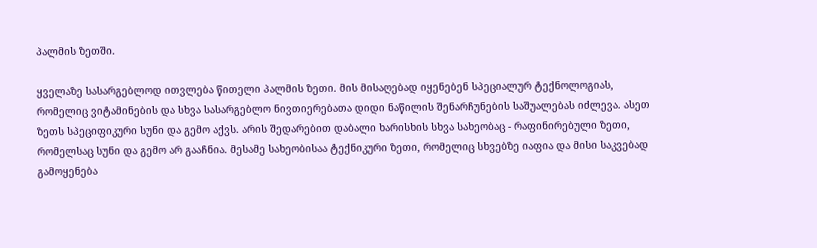პალმის ზეთში.

ყველაზე სასარგებლოდ ითვლება წითელი პალმის ზეთი. მის მისაღებად იყენებენ სპეციალურ ტექნოლოგიას, რომელიც ვიტამინების და სხვა სასარგებლო ნივთიერებათა დიდი ნაწილის შენარჩუნების საშუალებას იძლევა. ასეთ ზეთს სპეციფიკური სუნი და გემო აქვს. არის შედარებით დაბალი ხარისხის სხვა სახეობაც - რაფინირებული ზეთი, რომელსაც სუნი და გემო არ გააჩნია. მესამე სახეობისაა ტექნიკური ზეთი, რომელიც სხვებზე იაფია და მისი საკვებად გამოყენება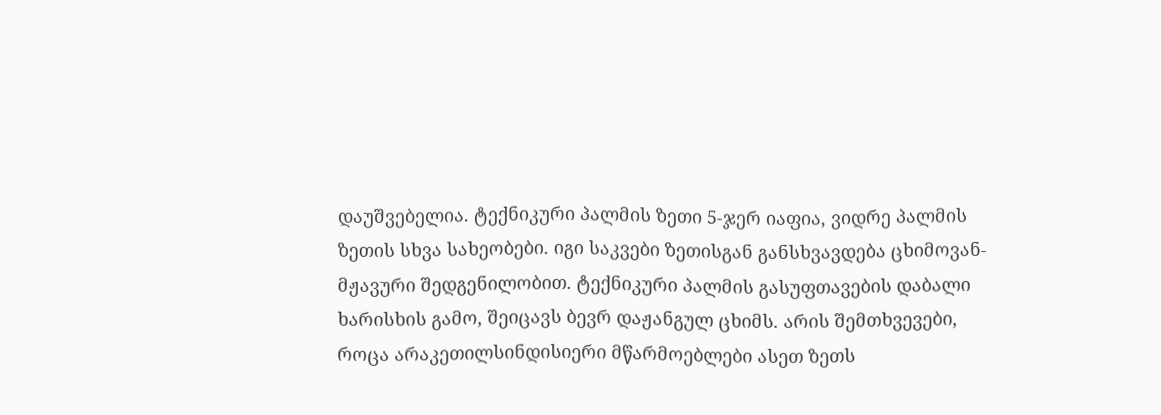დაუშვებელია. ტექნიკური პალმის ზეთი 5-ჯერ იაფია, ვიდრე პალმის ზეთის სხვა სახეობები. იგი საკვები ზეთისგან განსხვავდება ცხიმოვან-მჟავური შედგენილობით. ტექნიკური პალმის გასუფთავების დაბალი ხარისხის გამო, შეიცავს ბევრ დაჟანგულ ცხიმს. არის შემთხვევები, როცა არაკეთილსინდისიერი მწარმოებლები ასეთ ზეთს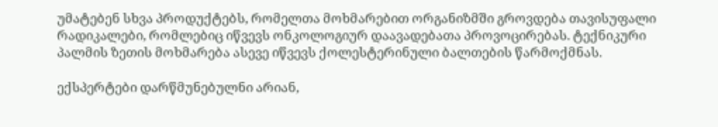უმატებენ სხვა პროდუქტებს, რომელთა მოხმარებით ორგანიზმში გროვდება თავისუფალი რადიკალები, რომლებიც იწვევს ონკოლოგიურ დაავადებათა პროვოცირებას. ტექნიკური პალმის ზეთის მოხმარება ასევე იწვევს ქოლესტერინული ბალთების წარმოქმნას.

ექსპერტები დარწმუნებულნი არიან,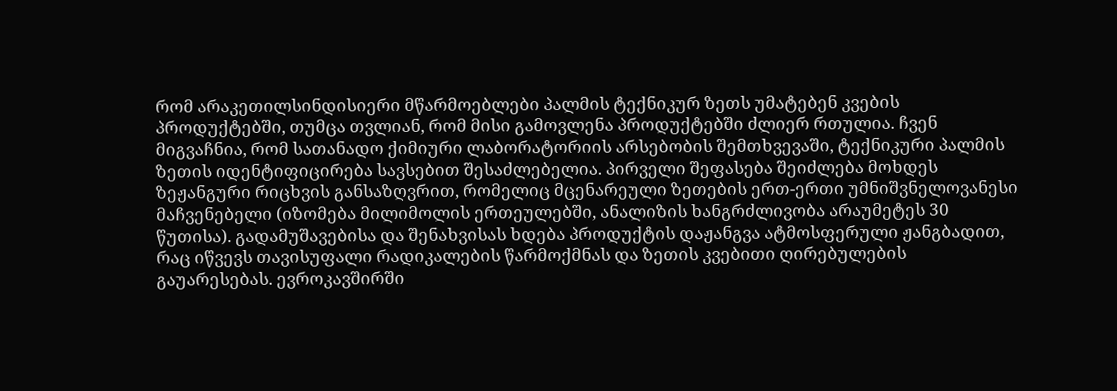რომ არაკეთილსინდისიერი მწარმოებლები პალმის ტექნიკურ ზეთს უმატებენ კვების პროდუქტებში, თუმცა თვლიან, რომ მისი გამოვლენა პროდუქტებში ძლიერ რთულია. ჩვენ მიგვაჩნია, რომ სათანადო ქიმიური ლაბორატორიის არსებობის შემთხვევაში, ტექნიკური პალმის ზეთის იდენტიფიცირება სავსებით შესაძლებელია. პირველი შეფასება შეიძლება მოხდეს ზეჟანგური რიცხვის განსაზღვრით, რომელიც მცენარეული ზეთების ერთ-ერთი უმნიშვნელოვანესი მაჩვენებელი (იზომება მილიმოლის ერთეულებში, ანალიზის ხანგრძლივობა არაუმეტეს 30 წუთისა). გადამუშავებისა და შენახვისას ხდება პროდუქტის დაჟანგვა ატმოსფერული ჟანგბადით, რაც იწვევს თავისუფალი რადიკალების წარმოქმნას და ზეთის კვებითი ღირებულების გაუარესებას. ევროკავშირში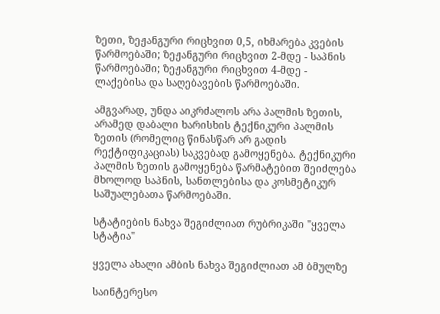ზეთი, ზეჟანგური რიცხვით 0,5, იხმარება კვების წარმოებაში; ზეჟანგური რიცხვით 2-მდე - საპნის წარმოებაში; ზეჟანგური რიცხვით 4-მდე - ლაქებისა და საღებავების წარმოებაში.

ამგვარად, უნდა აიკრძალოს არა პალმის ზეთის, არამედ დაბალი ხარისხის ტექნიკური პალმის ზეთის (რომელიც წინასწარ არ გადის რექტიფიკაციას) საკვებად გამოყენება. ტექნიკური პალმის ზეთის გამოყენება წარმატებით შეიძლება მხოლოდ საპნის, სანთლებისა და კოსმეტიკურ საშუალებათა წარმოებაში.

სტატიების ნახვა შეგიძლიათ რუბრიკაში "ყველა სტატია"

ყველა ახალი ამბის ნახვა შეგიძლიათ ამ ბმულზე

საინტერესო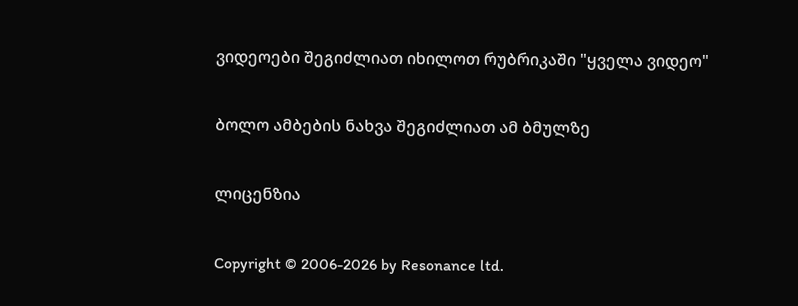ვიდეოები შეგიძლიათ იხილოთ რუბრიკაში "ყველა ვიდეო"

ბოლო ამბების ნახვა შეგიძლიათ ამ ბმულზე

ლიცენზია

Copyright © 2006-2026 by Resonance ltd.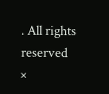. All rights reserved
×